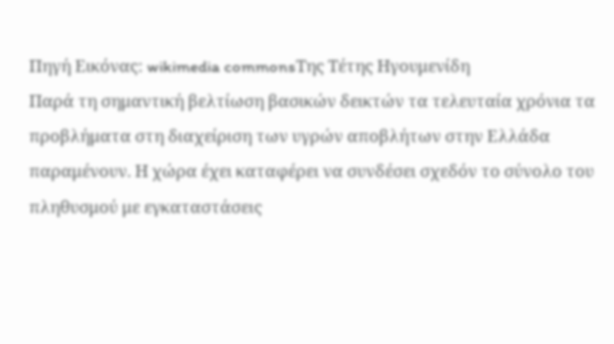Πηγή Εικόνας: wikimedia commonsΤης Τέτης Ηγουμενίδη
Παρά τη σημαντική βελτίωση βασικών δεικτών τα τελευταία χρόνια τα προβλήματα στη διαχείριση των υγρών αποβλήτων στην Ελλάδα παραμένουν. Η χώρα έχει καταφέρει να συνδέσει σχεδόν το σύνολο του πληθυσμού με εγκαταστάσεις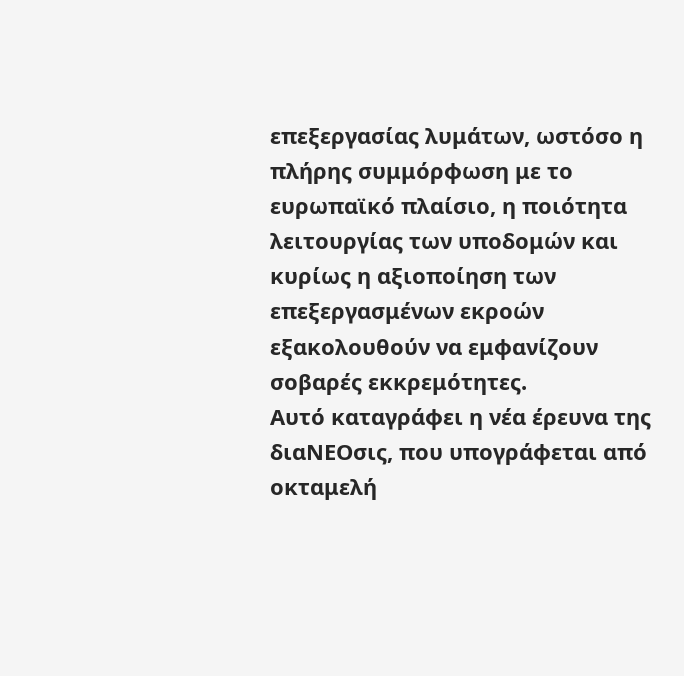επεξεργασίας λυμάτων, ωστόσο η πλήρης συμμόρφωση με το ευρωπαϊκό πλαίσιο, η ποιότητα λειτουργίας των υποδομών και κυρίως η αξιοποίηση των επεξεργασμένων εκροών εξακολουθούν να εμφανίζουν σοβαρές εκκρεμότητες.
Αυτό καταγράφει η νέα έρευνα της διαΝΕΟσις, που υπογράφεται από οκταμελή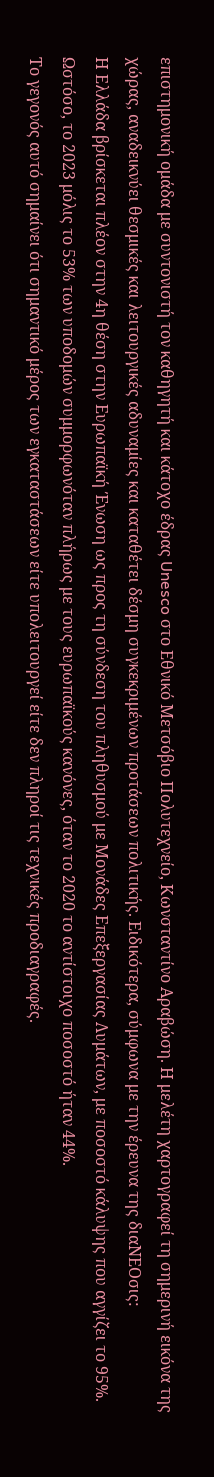επιστημονική ομάδα με συντονιστή τον καθηγητή και κάτοχο έδρας Unesco στο Εθνικό Μετσόβιο Πολυτεχνείο, Κωνσταντίνο Αραβώση. Η μελέτη χαρτογραφεί τη σημερινή εικόνα της χώρας, αναδεικνύει θεσμικές και λειτουργικές αδυναμίες και καταθέτει δέσμη συγκεκριμένων προτάσεων πολιτικής. Ειδικότερα, σύμφωνα με την έρευνα της διαΝΕΟσις:
Η Ελλάδα βρίσκεται πλέον στην 4η θέση στην Ευρωπαϊκή Ένωση ως προς τη σύνδεση του πληθυσμού με Μονάδες Επεξεργασίας Λυμάτων, με ποσοστό κάλυψης που αγγίζει το 95%. Ωστόσο, το 2023 μόλις το 53% των υποδομών συμμορφωνόταν πλήρως με τους ευρωπαϊκούς κανόνες, όταν το 2020 το αντίστοιχο ποσοστό ήταν 44%.
Το γεγονός αυτό σημαίνει ότι σημαντικό μέρος των εγκαταστάσεων είτε υπολειτουργεί είτε δεν πληροί τις τεχνικές προδιαγραφές.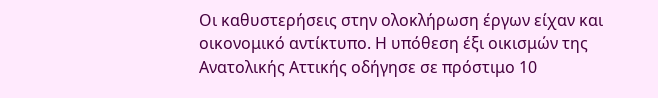Οι καθυστερήσεις στην ολοκλήρωση έργων είχαν και οικονομικό αντίκτυπο. Η υπόθεση έξι οικισμών της Ανατολικής Αττικής οδήγησε σε πρόστιμο 10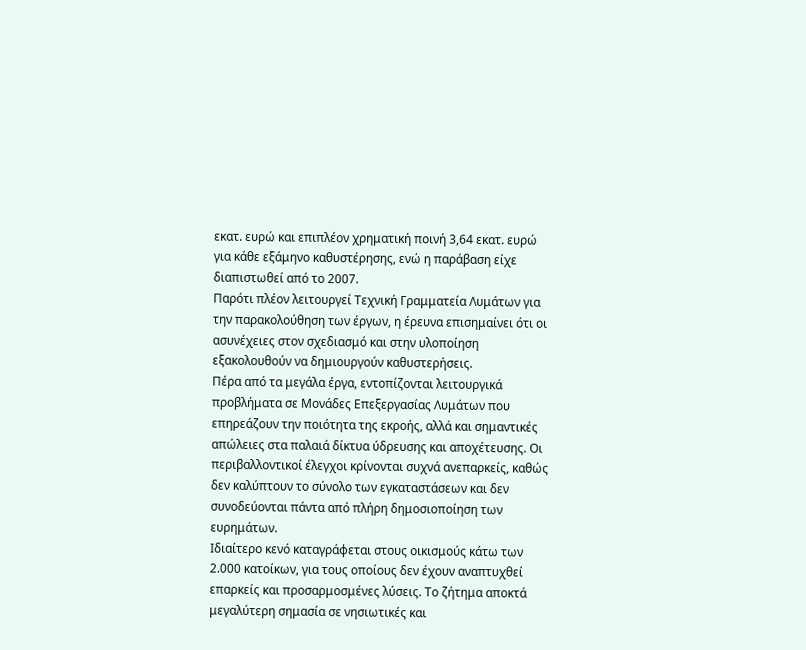εκατ. ευρώ και επιπλέον χρηματική ποινή 3,64 εκατ. ευρώ για κάθε εξάμηνο καθυστέρησης, ενώ η παράβαση είχε διαπιστωθεί από το 2007.
Παρότι πλέον λειτουργεί Τεχνική Γραμματεία Λυμάτων για την παρακολούθηση των έργων, η έρευνα επισημαίνει ότι οι ασυνέχειες στον σχεδιασμό και στην υλοποίηση εξακολουθούν να δημιουργούν καθυστερήσεις.
Πέρα από τα μεγάλα έργα, εντοπίζονται λειτουργικά προβλήματα σε Μονάδες Επεξεργασίας Λυμάτων που επηρεάζουν την ποιότητα της εκροής, αλλά και σημαντικές απώλειες στα παλαιά δίκτυα ύδρευσης και αποχέτευσης. Οι περιβαλλοντικοί έλεγχοι κρίνονται συχνά ανεπαρκείς, καθώς δεν καλύπτουν το σύνολο των εγκαταστάσεων και δεν συνοδεύονται πάντα από πλήρη δημοσιοποίηση των ευρημάτων.
Ιδιαίτερο κενό καταγράφεται στους οικισμούς κάτω των 2.000 κατοίκων, για τους οποίους δεν έχουν αναπτυχθεί επαρκείς και προσαρμοσμένες λύσεις. Το ζήτημα αποκτά μεγαλύτερη σημασία σε νησιωτικές και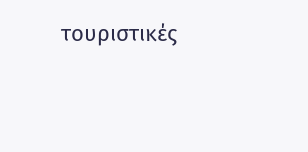τουριστικές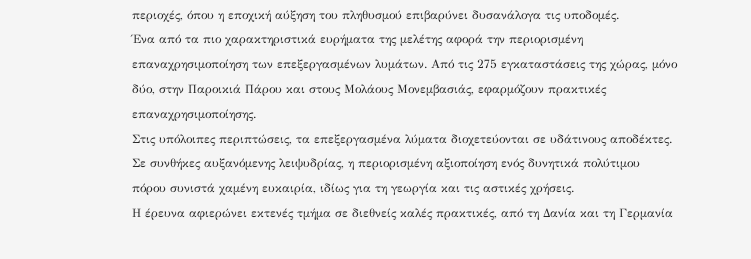περιοχές, όπου η εποχική αύξηση του πληθυσμού επιβαρύνει δυσανάλογα τις υποδομές.
Ένα από τα πιο χαρακτηριστικά ευρήματα της μελέτης αφορά την περιορισμένη επαναχρησιμοποίηση των επεξεργασμένων λυμάτων. Από τις 275 εγκαταστάσεις της χώρας, μόνο δύο, στην Παροικιά Πάρου και στους Μολάους Μονεμβασιάς, εφαρμόζουν πρακτικές επαναχρησιμοποίησης.
Στις υπόλοιπες περιπτώσεις, τα επεξεργασμένα λύματα διοχετεύονται σε υδάτινους αποδέκτες. Σε συνθήκες αυξανόμενης λειψυδρίας, η περιορισμένη αξιοποίηση ενός δυνητικά πολύτιμου πόρου συνιστά χαμένη ευκαιρία, ιδίως για τη γεωργία και τις αστικές χρήσεις.
Η έρευνα αφιερώνει εκτενές τμήμα σε διεθνείς καλές πρακτικές, από τη Δανία και τη Γερμανία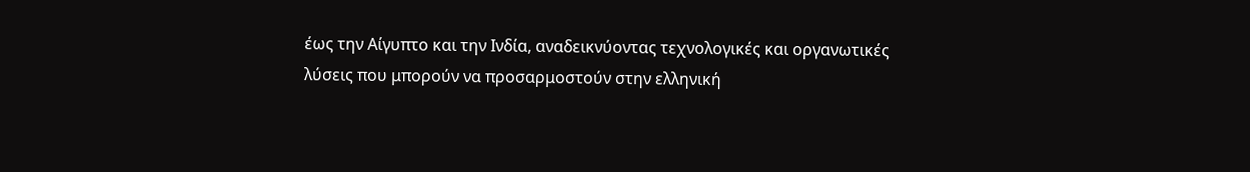έως την Αίγυπτο και την Ινδία, αναδεικνύοντας τεχνολογικές και οργανωτικές λύσεις που μπορούν να προσαρμοστούν στην ελληνική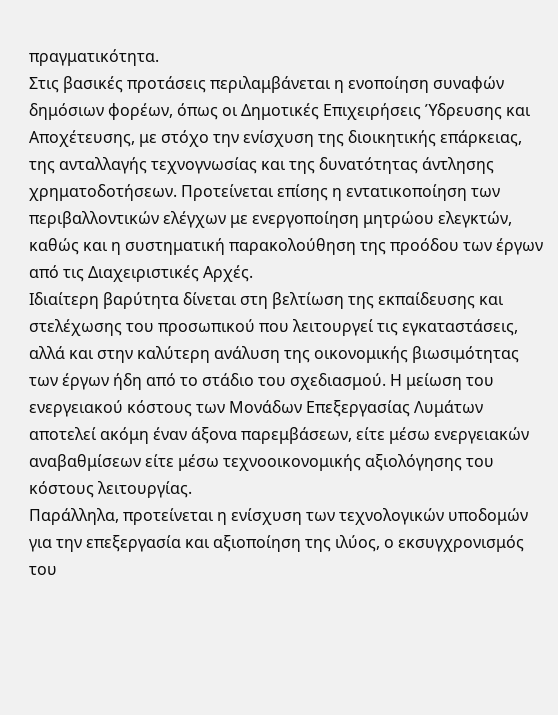πραγματικότητα.
Στις βασικές προτάσεις περιλαμβάνεται η ενοποίηση συναφών δημόσιων φορέων, όπως οι Δημοτικές Επιχειρήσεις Ύδρευσης και Αποχέτευσης, με στόχο την ενίσχυση της διοικητικής επάρκειας, της ανταλλαγής τεχνογνωσίας και της δυνατότητας άντλησης χρηματοδοτήσεων. Προτείνεται επίσης η εντατικοποίηση των περιβαλλοντικών ελέγχων με ενεργοποίηση μητρώου ελεγκτών, καθώς και η συστηματική παρακολούθηση της προόδου των έργων από τις Διαχειριστικές Αρχές.
Ιδιαίτερη βαρύτητα δίνεται στη βελτίωση της εκπαίδευσης και στελέχωσης του προσωπικού που λειτουργεί τις εγκαταστάσεις, αλλά και στην καλύτερη ανάλυση της οικονομικής βιωσιμότητας των έργων ήδη από το στάδιο του σχεδιασμού. Η μείωση του ενεργειακού κόστους των Μονάδων Επεξεργασίας Λυμάτων αποτελεί ακόμη έναν άξονα παρεμβάσεων, είτε μέσω ενεργειακών αναβαθμίσεων είτε μέσω τεχνοοικονομικής αξιολόγησης του κόστους λειτουργίας.
Παράλληλα, προτείνεται η ενίσχυση των τεχνολογικών υποδομών για την επεξεργασία και αξιοποίηση της ιλύος, ο εκσυγχρονισμός του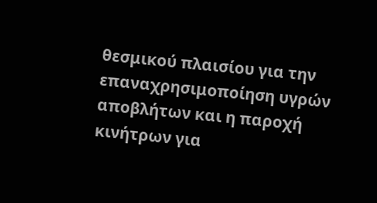θεσμικού πλαισίου για την επαναχρησιμοποίηση υγρών αποβλήτων και η παροχή κινήτρων για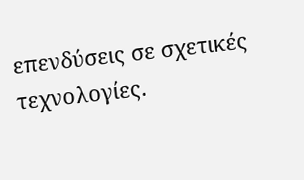επενδύσεις σε σχετικές τεχνολογίες.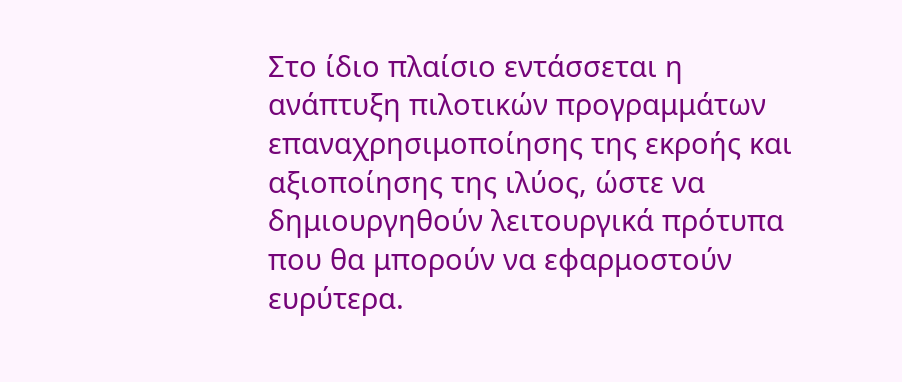Στο ίδιο πλαίσιο εντάσσεται η ανάπτυξη πιλοτικών προγραμμάτων επαναχρησιμοποίησης της εκροής και αξιοποίησης της ιλύος, ώστε να δημιουργηθούν λειτουργικά πρότυπα που θα μπορούν να εφαρμοστούν ευρύτερα.